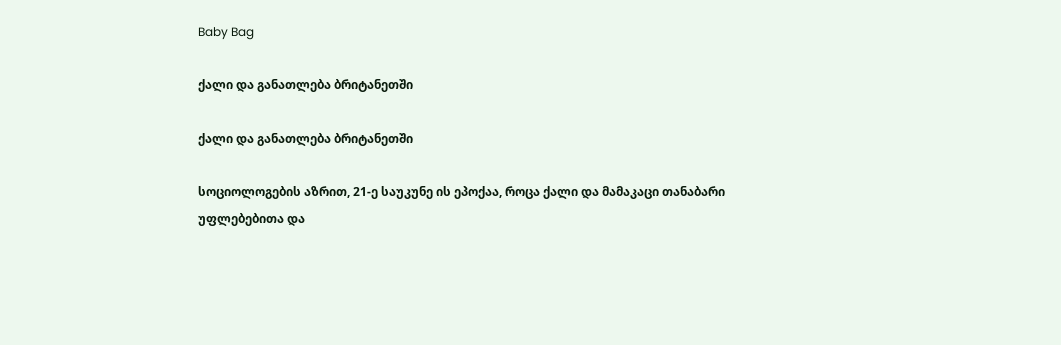Baby Bag

ქალი და განათლება ბრიტანეთში

ქალი და განათლება ბრიტანეთში

სოციოლოგების აზრით, 21-ე საუკუნე ის ეპოქაა, როცა ქალი და მამაკაცი თანაბარი უფლებებითა და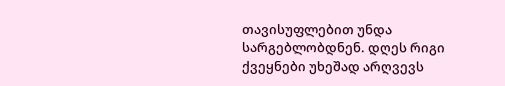თავისუფლებით უნდა სარგებლობდნენ. დღეს რიგი ქვეყნები უხეშად არღვევს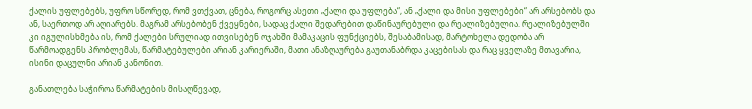ქალის უფლებებს, უფრო სწორედ, რომ ვთქვათ, ცნება, როგორც ასეთი „ქალი და უფლება“, ან „ქალი და მისი უფლებები“ არ არსებობს და ან, საერთოდ არ აღიარებს. მაგრამ არსებობენ ქვეყნები, სადაც ქალი შედარებით დაწინაურებული და რეალიზებულია. რეალიზებულში კი იგულისხმება ის, რომ ქალები სრულიად ითვისებენ ოჯახში მამაკაცის ფუნქციებს, შესაბამისად, მარტოხელა დედობა არ წარმოადგენს პრობლემას, წარმატებულები არიან კარიერაში, მათი ანაზღაურება გაუთანაბრდა კაცებისას და რაც ყველაზე მთავარია, ისინი დაცულნი არიან კანონით.

განათლება საჭიროა წარმატების მისაღწევად,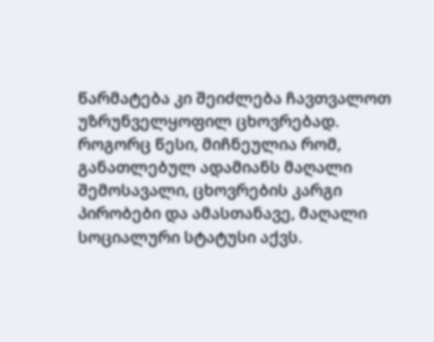წარმატება კი შეიძლება ჩავთვალოთ უზრუნველყოფილ ცხოვრებად. როგორც წესი, მიჩნეულია რომ, განათლებულ ადამიანს მაღალი შემოსავალი, ცხოვრების კარგი პირობები და ამასთანავე, მაღალი სოციალური სტატუსი აქვს.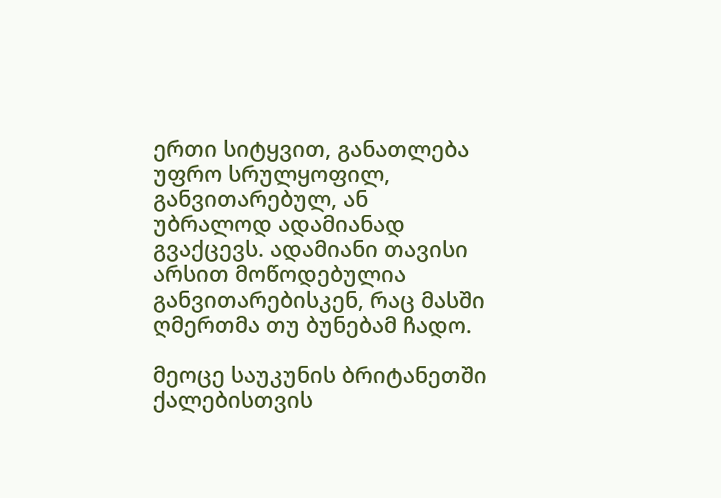ერთი სიტყვით, განათლება უფრო სრულყოფილ, განვითარებულ, ან უბრალოდ ადამიანად გვაქცევს. ადამიანი თავისი არსით მოწოდებულია განვითარებისკენ, რაც მასში ღმერთმა თუ ბუნებამ ჩადო.

მეოცე საუკუნის ბრიტანეთში ქალებისთვის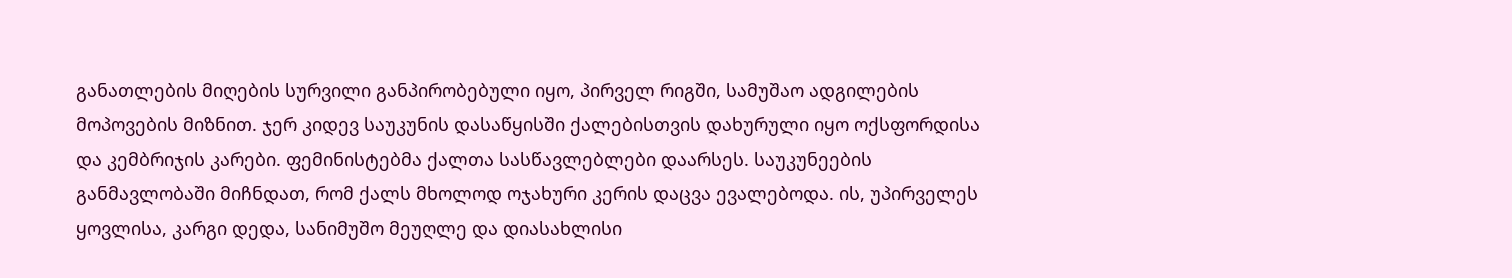განათლების მიღების სურვილი განპირობებული იყო, პირველ რიგში, სამუშაო ადგილების მოპოვების მიზნით. ჯერ კიდევ საუკუნის დასაწყისში ქალებისთვის დახურული იყო ოქსფორდისა და კემბრიჯის კარები. ფემინისტებმა ქალთა სასწავლებლები დაარსეს. საუკუნეების განმავლობაში მიჩნდათ, რომ ქალს მხოლოდ ოჯახური კერის დაცვა ევალებოდა. ის, უპირველეს ყოვლისა, კარგი დედა, სანიმუშო მეუღლე და დიასახლისი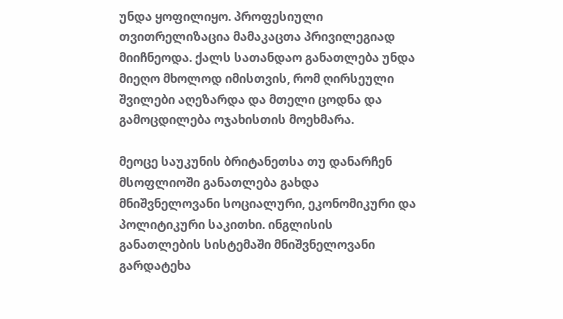უნდა ყოფილიყო. პროფესიული თვითრელიზაცია მამაკაცთა პრივილეგიად მიიჩნეოდა. ქალს სათანდაო განათლება უნდა მიეღო მხოლოდ იმისთვის, რომ ღირსეული შვილები აღეზარდა და მთელი ცოდნა და გამოცდილება ოჯახისთის მოეხმარა.

მეოცე საუკუნის ბრიტანეთსა თუ დანარჩენ მსოფლიოში განათლება გახდა მნიშვნელოვანი სოციალური, ეკონომიკური და პოლიტიკური საკითხი. ინგლისის განათლების სისტემაში მნიშვნელოვანი გარდატეხა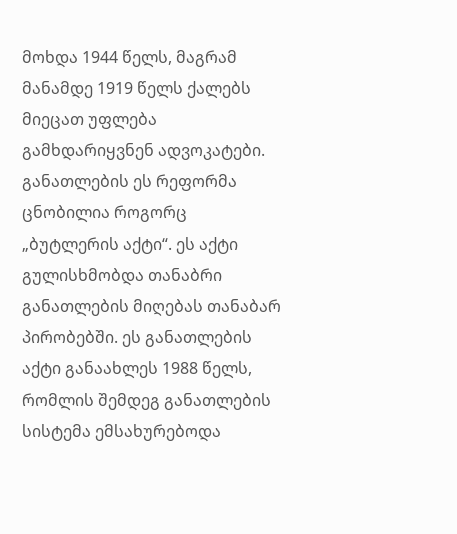მოხდა 1944 წელს, მაგრამ მანამდე 1919 წელს ქალებს მიეცათ უფლება გამხდარიყვნენ ადვოკატები. განათლების ეს რეფორმა ცნობილია როგორც „ბუტლერის აქტი“. ეს აქტი გულისხმობდა თანაბრი განათლების მიღებას თანაბარ პირობებში. ეს განათლების აქტი განაახლეს 1988 წელს, რომლის შემდეგ განათლების სისტემა ემსახურებოდა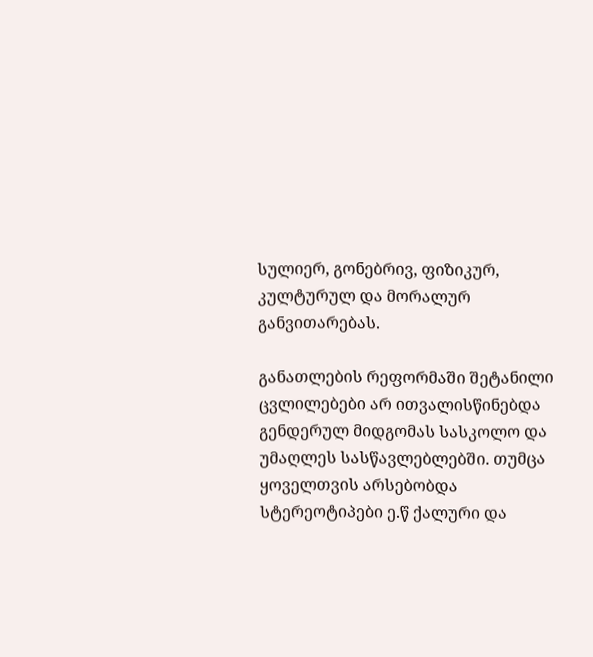სულიერ, გონებრივ, ფიზიკურ, კულტურულ და მორალურ განვითარებას.

განათლების რეფორმაში შეტანილი ცვლილებები არ ითვალისწინებდა გენდერულ მიდგომას სასკოლო და უმაღლეს სასწავლებლებში. თუმცა ყოველთვის არსებობდა სტერეოტიპები ე.წ ქალური და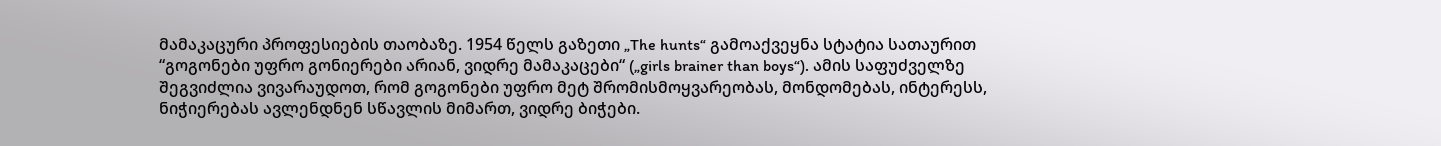მამაკაცური პროფესიების თაობაზე. 1954 წელს გაზეთი „The hunts“ გამოაქვეყნა სტატია სათაურით “გოგონები უფრო გონიერები არიან, ვიდრე მამაკაცები“ („girls brainer than boys“). ამის საფუძველზე შეგვიძლია ვივარაუდოთ, რომ გოგონები უფრო მეტ შრომისმოყვარეობას, მონდომებას, ინტერესს, ნიჭიერებას ავლენდნენ სწავლის მიმართ, ვიდრე ბიჭები.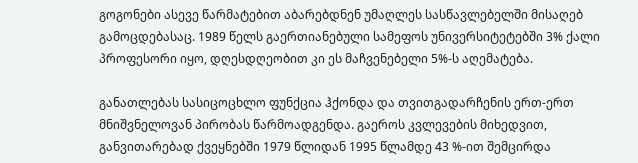გოგონები ასევე წარმატებით აბარებდნენ უმაღლეს სასწავლებელში მისაღებ გამოცდებასაც. 1989 წელს გაერთიანებული სამეფოს უნივერსიტეტებში 3% ქალი პროფესორი იყო, დღესდღეობით კი ეს მაჩვენებელი 5%-ს აღემატება.

განათლებას სასიცოცხლო ფუნქცია ჰქონდა და თვითგადარჩენის ერთ-ერთ მნიშვნელოვან პირობას წარმოადგენდა. გაეროს კვლევების მიხედვით, განვითარებად ქვეყნებში 1979 წლიდან 1995 წლამდე 43 %-ით შემცირდა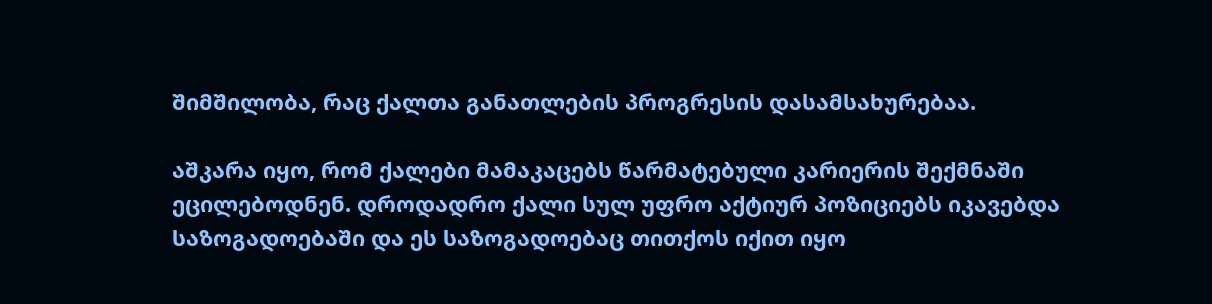შიმშილობა, რაც ქალთა განათლების პროგრესის დასამსახურებაა.

აშკარა იყო, რომ ქალები მამაკაცებს წარმატებული კარიერის შექმნაში ეცილებოდნენ. დროდადრო ქალი სულ უფრო აქტიურ პოზიციებს იკავებდა საზოგადოებაში და ეს საზოგადოებაც თითქოს იქით იყო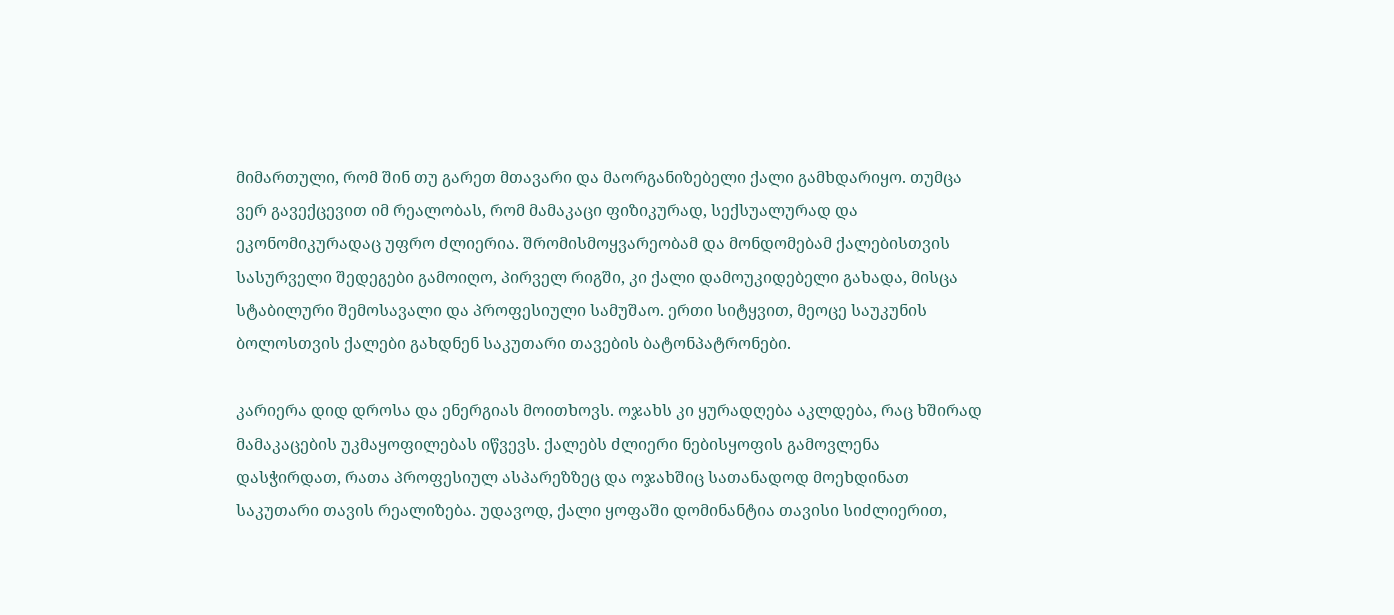მიმართული, რომ შინ თუ გარეთ მთავარი და მაორგანიზებელი ქალი გამხდარიყო. თუმცა ვერ გავექცევით იმ რეალობას, რომ მამაკაცი ფიზიკურად, სექსუალურად და ეკონომიკურადაც უფრო ძლიერია. შრომისმოყვარეობამ და მონდომებამ ქალებისთვის სასურველი შედეგები გამოიღო, პირველ რიგში, კი ქალი დამოუკიდებელი გახადა, მისცა სტაბილური შემოსავალი და პროფესიული სამუშაო. ერთი სიტყვით, მეოცე საუკუნის ბოლოსთვის ქალები გახდნენ საკუთარი თავების ბატონპატრონები.

კარიერა დიდ დროსა და ენერგიას მოითხოვს. ოჯახს კი ყურადღება აკლდება, რაც ხშირად მამაკაცების უკმაყოფილებას იწვევს. ქალებს ძლიერი ნებისყოფის გამოვლენა დასჭირდათ, რათა პროფესიულ ასპარეზზეც და ოჯახშიც სათანადოდ მოეხდინათ საკუთარი თავის რეალიზება. უდავოდ, ქალი ყოფაში დომინანტია თავისი სიძლიერით,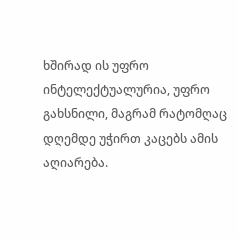ხშირად ის უფრო ინტელექტუალურია, უფრო გახსნილი, მაგრამ რატომღაც დღემდე უჭირთ კაცებს ამის აღიარება.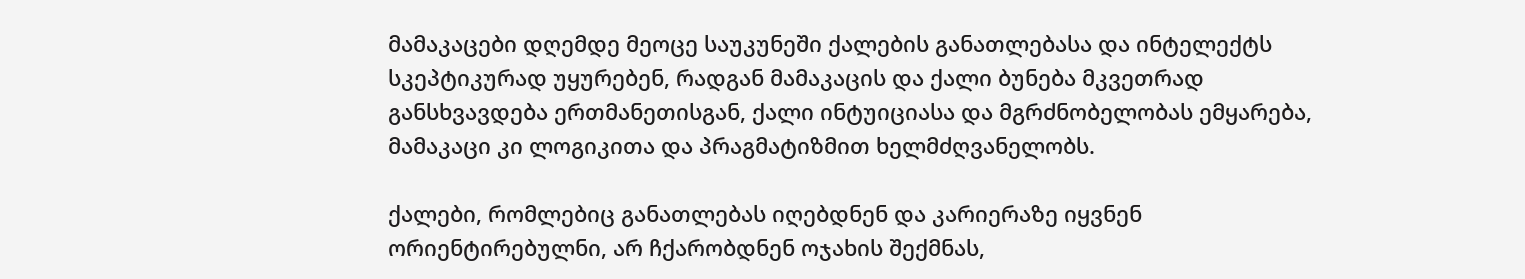მამაკაცები დღემდე მეოცე საუკუნეში ქალების განათლებასა და ინტელექტს სკეპტიკურად უყურებენ, რადგან მამაკაცის და ქალი ბუნება მკვეთრად განსხვავდება ერთმანეთისგან, ქალი ინტუიციასა და მგრძნობელობას ემყარება, მამაკაცი კი ლოგიკითა და პრაგმატიზმით ხელმძღვანელობს.

ქალები, რომლებიც განათლებას იღებდნენ და კარიერაზე იყვნენ ორიენტირებულნი, არ ჩქარობდნენ ოჯახის შექმნას,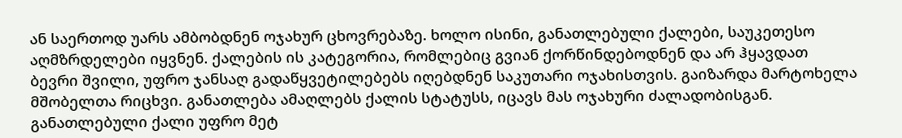ან საერთოდ უარს ამბობდნენ ოჯახურ ცხოვრებაზე. ხოლო ისინი, განათლებული ქალები, საუკეთესო აღმზრდელები იყვნენ. ქალების ის კატეგორია, რომლებიც გვიან ქორწინდებოდნენ და არ ჰყავდათ ბევრი შვილი, უფრო ჯანსაღ გადაწყვეტილებებს იღებდნენ საკუთარი ოჯახისთვის. გაიზარდა მარტოხელა მშობელთა რიცხვი. განათლება ამაღლებს ქალის სტატუსს, იცავს მას ოჯახური ძალადობისგან. განათლებული ქალი უფრო მეტ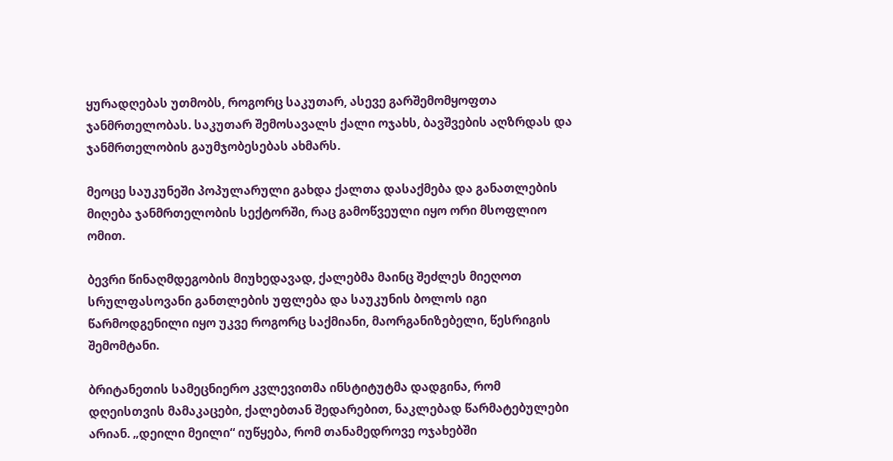ყურადღებას უთმობს, როგორც საკუთარ, ასევე გარშემომყოფთა ჯანმრთელობას. საკუთარ შემოსავალს ქალი ოჯახს, ბავშვების აღზრდას და ჯანმრთელობის გაუმჯობესებას ახმარს.

მეოცე საუკუნეში პოპულარული გახდა ქალთა დასაქმება და განათლების მიღება ჯანმრთელობის სექტორში, რაც გამოწვეული იყო ორი მსოფლიო ომით.

ბევრი წინაღმდეგობის მიუხედავად, ქალებმა მაინც შეძლეს მიეღოთ სრულფასოვანი განთლების უფლება და საუკუნის ბოლოს იგი წარმოდგენილი იყო უკვე როგორც საქმიანი, მაორგანიზებელი, წესრიგის შემომტანი.

ბრიტანეთის სამეცნიერო კვლევითმა ინსტიტუტმა დადგინა, რომ დღეისთვის მამაკაცები, ქალებთან შედარებით, ნაკლებად წარმატებულები არიან. „დეილი მეილი“ იუწყება, რომ თანამედროვე ოჯახებში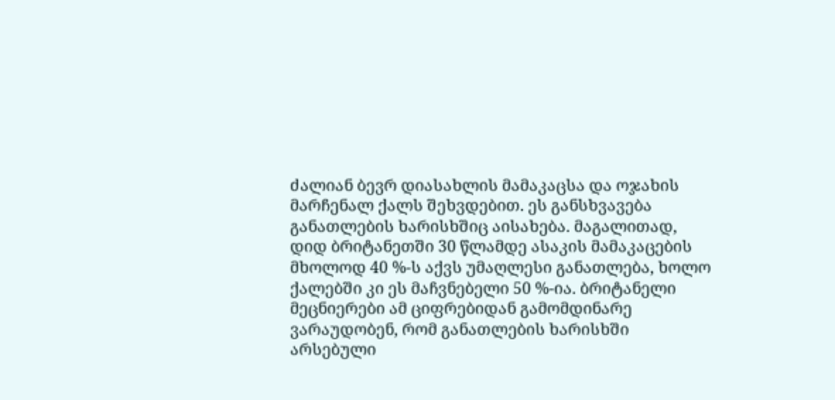ძალიან ბევრ დიასახლის მამაკაცსა და ოჯახის მარჩენალ ქალს შეხვდებით. ეს განსხვავება განათლების ხარისხშიც აისახება. მაგალითად, დიდ ბრიტანეთში 30 წლამდე ასაკის მამაკაცების მხოლოდ 40 %-ს აქვს უმაღლესი განათლება, ხოლო ქალებში კი ეს მაჩვნებელი 50 %-ია. ბრიტანელი მეცნიერები ამ ციფრებიდან გამომდინარე ვარაუდობენ, რომ განათლების ხარისხში არსებული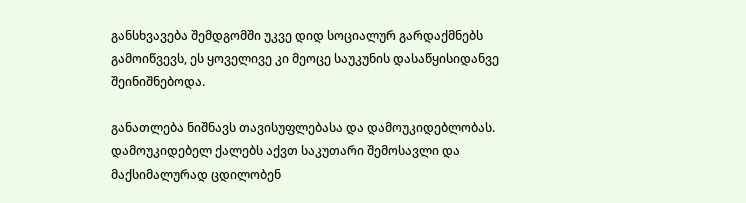განსხვავება შემდგომში უკვე დიდ სოციალურ გარდაქმნებს გამოიწვევს, ეს ყოველივე კი მეოცე საუკუნის დასაწყისიდანვე შეინიშნებოდა.

განათლება ნიშნავს თავისუფლებასა და დამოუკიდებლობას. დამოუკიდებელ ქალებს აქვთ საკუთარი შემოსავლი და მაქსიმალურად ცდილობენ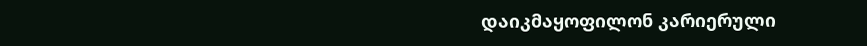დაიკმაყოფილონ კარიერული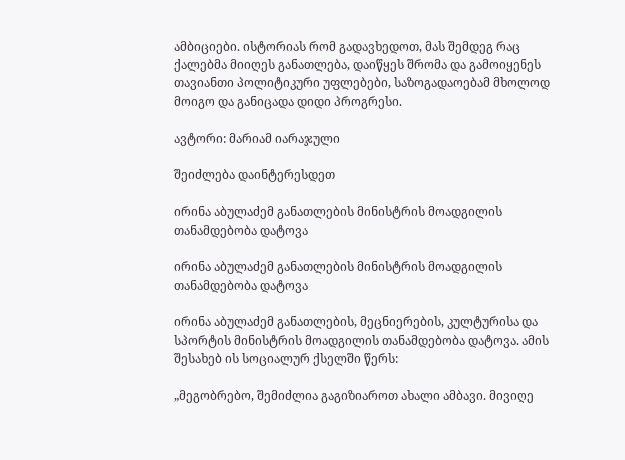ამბიციები. ისტორიას რომ გადავხედოთ, მას შემდეგ რაც ქალებმა მიიღეს განათლება, დაიწყეს შრომა და გამოიყენეს თავიანთი პოლიტიკური უფლებები, საზოგადაოებამ მხოლოდ მოიგო და განიცადა დიდი პროგრესი.

ავტორი: მარიამ იარაჯული

შეიძლება დაინტერესდეთ

ირინა აბულაძემ განათლების მინისტრის მოადგილის თანამდებობა დატოვა

ირინა აბულაძემ განათლების მინისტრის მოადგილის თანამდებობა დატოვა

ირინა აბულაძემ განათლების, მეცნიერების, კულტურისა და სპორტის მინისტრის მოადგილის თანამდებობა დატოვა. ამის შესახებ ის სოციალურ ქსელში წერს:

„მეგობრებო, შემიძლია გაგიზიაროთ ახალი ამბავი. მივიღე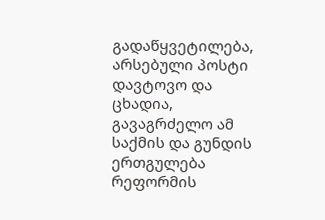გადაწყვეტილება, არსებული პოსტი დავტოვო და ცხადია, გავაგრძელო ამ საქმის და გუნდის ერთგულება რეფორმის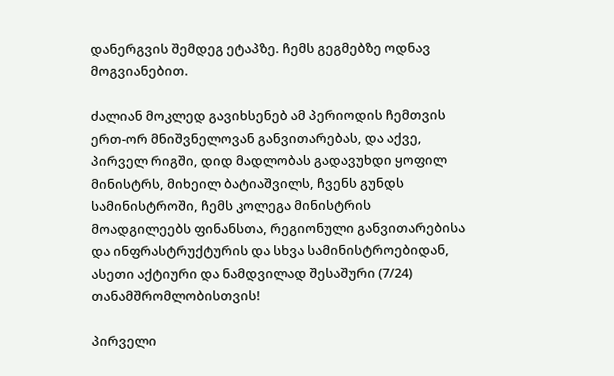დანერგვის შემდეგ ეტაპზე. ჩემს გეგმებზე ოდნავ მოგვიანებით.

ძალიან მოკლედ გავიხსენებ ამ პერიოდის ჩემთვის ერთ-ორ მნიშვნელოვან განვითარებას, და აქვე, პირველ რიგში, დიდ მადლობას გადავუხდი ყოფილ მინისტრს, მიხეილ ბატიაშვილს, ჩვენს გუნდს სამინისტროში, ჩემს კოლეგა მინისტრის მოადგილეებს ფინანსთა, რეგიონული განვითარებისა და ინფრასტრუქტურის და სხვა სამინისტროებიდან, ასეთი აქტიური და ნამდვილად შესაშური (7/24) თანამშრომლობისთვის!

პირველი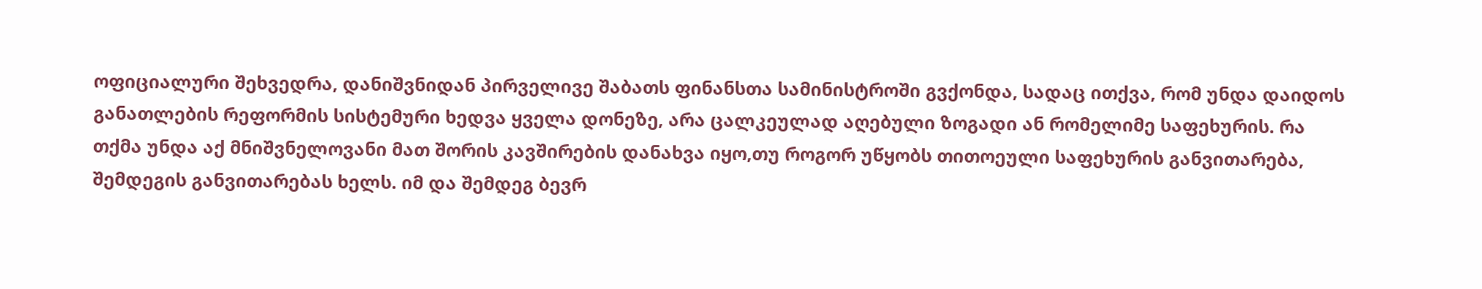ოფიციალური შეხვედრა, დანიშვნიდან პირველივე შაბათს ფინანსთა სამინისტროში გვქონდა, სადაც ითქვა, რომ უნდა დაიდოს განათლების რეფორმის სისტემური ხედვა ყველა დონეზე, არა ცალკეულად აღებული ზოგადი ან რომელიმე საფეხურის. რა თქმა უნდა აქ მნიშვნელოვანი მათ შორის კავშირების დანახვა იყო,თუ როგორ უწყობს თითოეული საფეხურის განვითარება, შემდეგის განვითარებას ხელს. იმ და შემდეგ ბევრ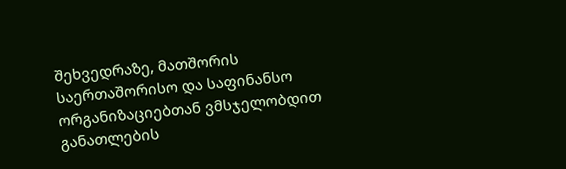შეხვედრაზე, მათშორის საერთაშორისო და საფინანსო ორგანიზაციებთან ვმსჯელობდით განათლების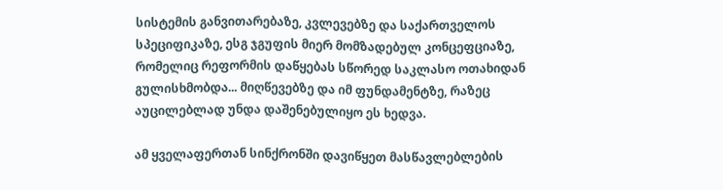სისტემის განვითარებაზე, კვლევებზე და საქართველოს სპეციფიკაზე, ესგ ჯგუფის მიერ მომზადებულ კონცეფციაზე, რომელიც რეფორმის დაწყებას სწორედ საკლასო ოთახიდან გულისხმობდა... მიღწევებზე და იმ ფუნდამენტზე, რაზეც აუცილებლად უნდა დაშენებულიყო ეს ხედვა.

ამ ყველაფერთან სინქრონში დავიწყეთ მასწავლებლების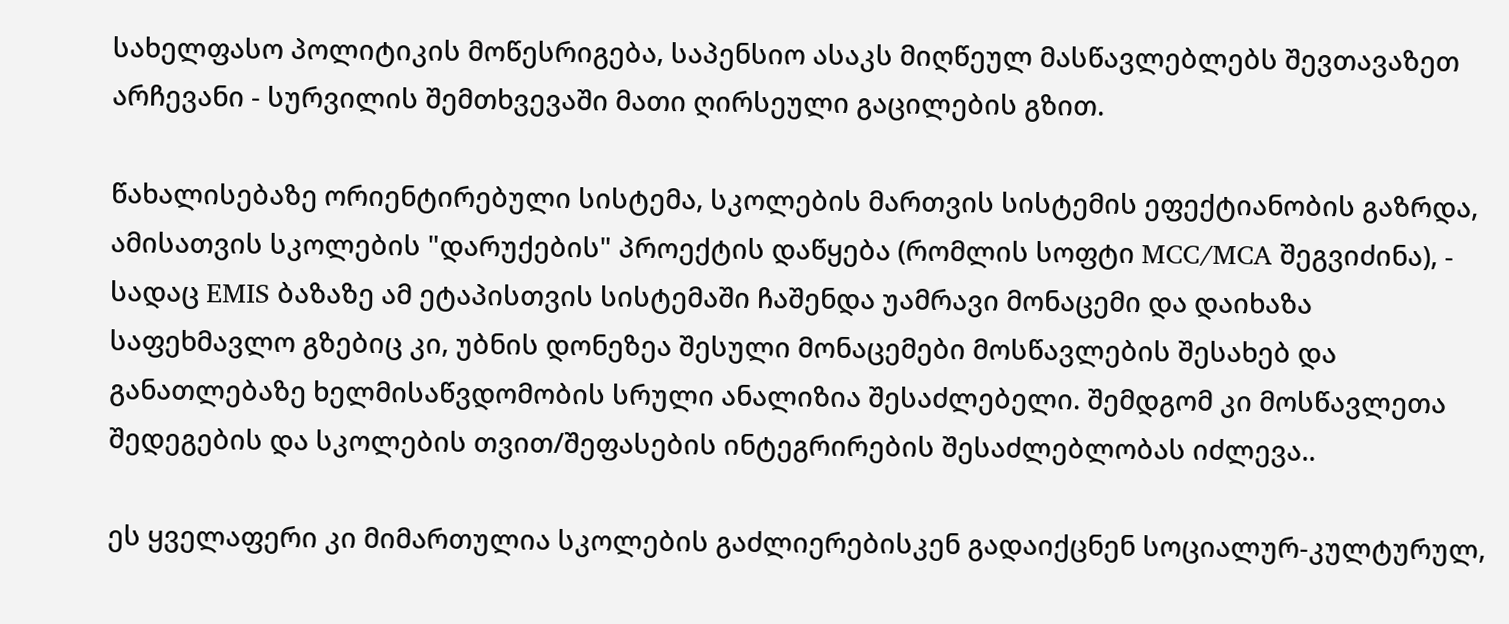სახელფასო პოლიტიკის მოწესრიგება, საპენსიო ასაკს მიღწეულ მასწავლებლებს შევთავაზეთ არჩევანი - სურვილის შემთხვევაში მათი ღირსეული გაცილების გზით.

წახალისებაზე ორიენტირებული სისტემა, სკოლების მართვის სისტემის ეფექტიანობის გაზრდა, ამისათვის სკოლების "დარუქების" პროექტის დაწყება (რომლის სოფტი MCC/MCA შეგვიძინა), - სადაც EMIS ბაზაზე ამ ეტაპისთვის სისტემაში ჩაშენდა უამრავი მონაცემი და დაიხაზა საფეხმავლო გზებიც კი, უბნის დონეზეა შესული მონაცემები მოსწავლების შესახებ და განათლებაზე ხელმისაწვდომობის სრული ანალიზია შესაძლებელი. შემდგომ კი მოსწავლეთა შედეგების და სკოლების თვით/შეფასების ინტეგრირების შესაძლებლობას იძლევა..

ეს ყველაფერი კი მიმართულია სკოლების გაძლიერებისკენ გადაიქცნენ სოციალურ-კულტურულ,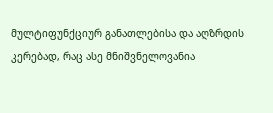მულტიფუნქციურ განათლებისა და აღზრდის კერებად, რაც ასე მნიშვნელოვანია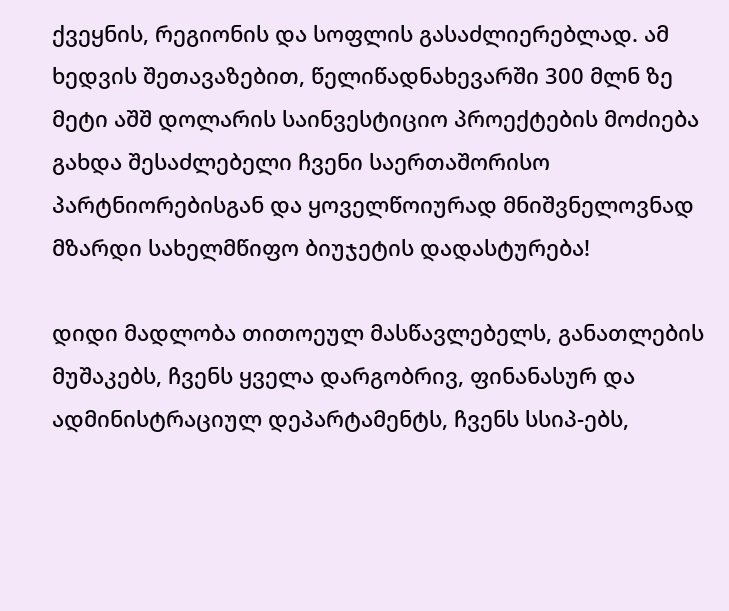ქვეყნის, რეგიონის და სოფლის გასაძლიერებლად. ამ ხედვის შეთავაზებით, წელიწადნახევარში 300 მლნ ზე მეტი აშშ დოლარის საინვესტიციო პროექტების მოძიება გახდა შესაძლებელი ჩვენი საერთაშორისო პარტნიორებისგან და ყოველწოიურად მნიშვნელოვნად მზარდი სახელმწიფო ბიუჯეტის დადასტურება!

დიდი მადლობა თითოეულ მასწავლებელს, განათლების მუშაკებს, ჩვენს ყველა დარგობრივ, ფინანასურ და ადმინისტრაციულ დეპარტამენტს, ჩვენს სსიპ-ებს,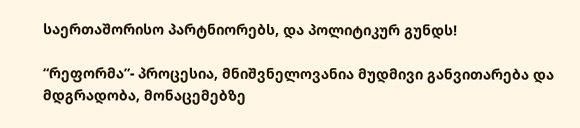საერთაშორისო პარტნიორებს, და პოლიტიკურ გუნდს!

“რეფორმა”- პროცესია, მნიშვნელოვანია მუდმივი განვითარება და მდგრადობა, მონაცემებზე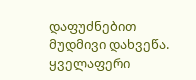დაფუძნებით მუდმივი დახვეწა. ყველაფერი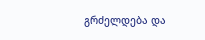გრძელდება და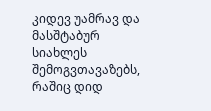კიდევ უამრავ და მასშტაბურ სიახლეს შემოგვთავაზებს, რაშიც დიდ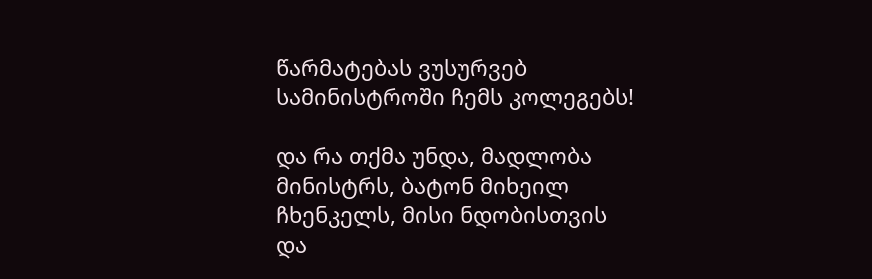წარმატებას ვუსურვებ სამინისტროში ჩემს კოლეგებს!

და რა თქმა უნდა, მადლობა მინისტრს, ბატონ მიხეილ ჩხენკელს, მისი ნდობისთვის და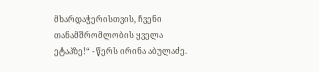მხარდაჭერისთვის, ჩვენი თანამშრომლობის ყველა ეტაპზე!“ - წერს ირინა აბულაძე.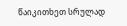წაიკითხეთ სრულად